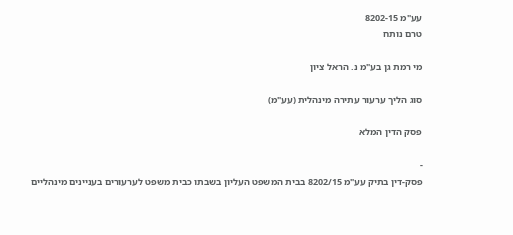עע"מ 8202-15
טרם נותח

מי רמת גן בע"מ נ. הראל ציון

סוג הליך ערעור עתירה מינהלית (עע"מ)

פסק הדין המלא

-
פסק-דין בתיק עע"מ 8202/15 בבית המשפט העליון בשבתו כבית משפט לערעורים בעניינים מינהליים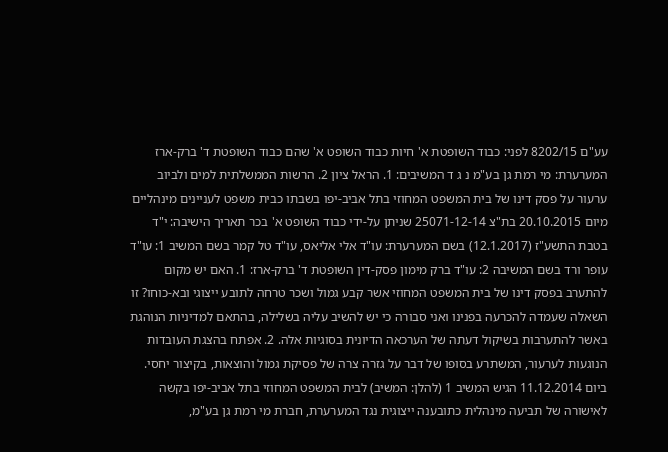עע"ם 8202/15 לפני: כבוד השופטת א' חיות כבוד השופט א' שהם כבוד השופטת ד' ברק-ארז המערערת: מי רמת גן בע"מ נ ג ד המשיבים: 1. הראל ציון 2. הרשות הממשלתית למים ולביוב ערעור על פסק דינו של בית המשפט המחוזי בתל אביב-יפו בשבתו כבית משפט לעניינים מינהליים מיום 20.10.2015 בת"צ 25071-12-14 שניתן על-ידי כבוד השופט א' בכר תאריך הישיבה: י"ד בטבת התשע"ז (12.1.2017) בשם המערערת: עו"ד אלי אליאס, עו"ד טל קמר בשם המשיב 1: עו"ד עופר ורד בשם המשיבה 2: עו"ד ברק מימון פסק-דין השופטת ד' ברק-ארז: 1. האם יש מקום להתערב בפסק דינו של בית המשפט המחוזי אשר קבע גמול ושכר טרחה לתובע ייצוגי ובא-כוחו? זו השאלה שעמדה להכרעה בפנינו ואני סבורה כי יש להשיב עליה בשלילה, בהתאם למדיניות הנוהגת באשר להתערבות בשיקול דעתה של הערכאה הדיונית בסוגיות אלה. 2. אפתח בהצגת העובדות הנוגעות לערעור, המשתרע בסופו של דבר על גזרה צרה של פסיקת גמול והוצאות, בקיצור יחסי. ביום 11.12.2014 הגיש המשיב 1 (להלן: המשיב) לבית המשפט המחוזי בתל אביב-יפו בקשה לאישורה של תביעה מינהלית כתובענה ייצוגית נגד המערערת, חברת מי רמת גן בע"מ,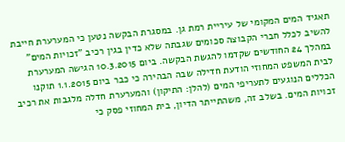תאגיד המים המקומי של עיריית רמת גן. במסגרת הבקשה נטען כי המערערת חייבת להשיב לכלל חברי הקבוצה סכומים שגבתה שלא כדין בגין רכיב "זכויות המים" במהלך 24 החודשים שקדמו להגשת הבקשה. ביום 10.3.2015 הגישה המערערת לבית המשפט המחוזי הודעת חדילה שבה הבהירה כי כבר ביום 1.1.2015 תוקנו הכללים הנוגעים לתעריפי המים (להלן: התיקון) והמערערת חדלה מלגבות את רכיב זכויות המים. בשלב זה, משהתייתר הדיון, בית המחוזי פסק כי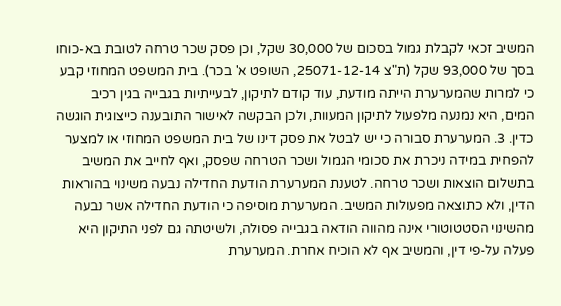המשיב זכאי לקבלת גמול בסכום של 30,000 שקל, וכן פסק שכר טרחה לטובת בא-כוחו בסך של 93,000 שקל (ת"צ 25071-12-14, השופט א' בכר). בית המשפט המחוזי קבע כי למרות שהמערערת הייתה מודעת, עוד קודם לתיקון, לבעייתיות בגבייה בגין רכיב המים, היא נמנעה מלפעול לתיקון המעוות, ולכן הבקשה לאישור התובענה כייצוגית הוגשה כדין. 3. המערערת סבורה כי יש לבטל את פסק דינו של בית המשפט המחוזי או למצער להפחית במידה ניכרת את סכומי הגמול ושכר הטרחה שפסק, ואף לחייב את המשיב בתשלום הוצאות ושכר טרחה. לטענת המערערת הודעת החדילה נבעה משינוי בהוראות הדין, ולא כתוצאה מפעולות המשיב. המערערת מוסיפה כי הודעת החדילה אשר נבעה מהשינוי הסטטוטורי אינה מהווה הודאה בגבייה פסולה, ולשיטתה גם לפני התיקון היא פעלה על-פי דין, והמשיב אף לא הוכיח אחרת. המערערת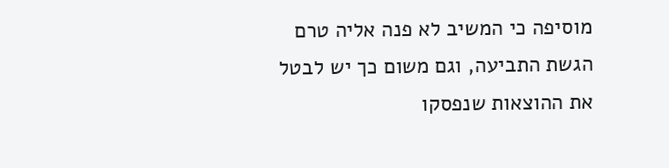מוסיפה כי המשיב לא פנה אליה טרם הגשת התביעה, וגם משום כך יש לבטל את ההוצאות שנפסקו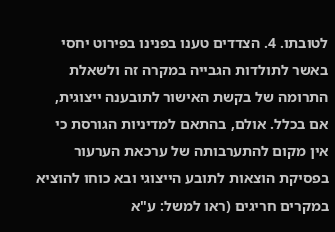לטובתו. 4. הצדדים טענו בפנינו בפירוט יחסי באשר לתולדות הגבייה במקרה זה ולשאלת התרומה של בקשת האישור לתובענה ייצוגית, אם בכלל. אולם, בהתאם למדיניות הגורסת כי אין מקום להתערבותה של ערכאת הערעור בפסיקת הוצאות לתובע הייצוגי ובא כוחו להוציא במקרים חריגים (ראו למשל: ע"א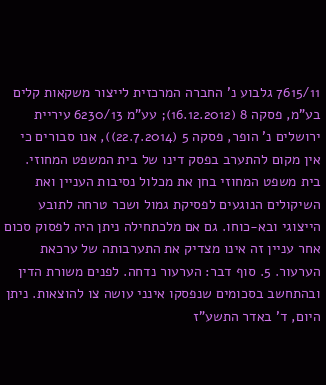7615/11 גלבוע נ' החברה המרכזית לייצור משקאות קלים בע"מ, פסקה 8 (16.12.2012); עע"מ 6230/13 עיריית ירושלים נ' הופר, פסקה 5 (22.7.2014)), אנו סבורים כי אין מקום להתערב בפסק דינו של בית המשפט המחוזי. בית משפט המחוזי בחן את מכלול נסיבות העניין ואת השיקולים הנוגעים לפסיקת גמול ושכר טרחה לתובע הייצוגי ובא-כוחו. גם אם מלכתחילה ניתן היה לפסוק סכום אחר עניין זה אינו מצדיק את התערבותה של ערכאת הערעור. 5. סוף דבר: הערעור נדחה. לפנים משורת הדין ובהתחשב בסכומים שנפסקו אינני עושה צו להוצאות. ניתן היום, ד' באדר התשע"ז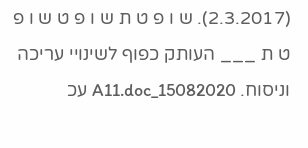(2.3.2017). ש ו פ ט ת ש ו פ ט ש ו פ ט ת ___ העותק כפוף לשינויי עריכה וניסוח. 15082020_A11.doc עכ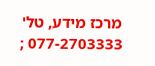מרכז מידע, טל' 077-2703333 ;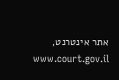אתר אינטרנט, www.court.gov.il